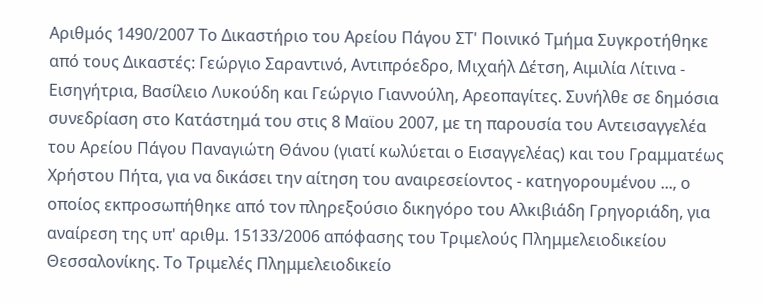Αριθμός 1490/2007 Το Δικαστήριο του Αρείου Πάγου ΣΤ' Ποινικό Τμήμα Συγκροτήθηκε από τους Δικαστές: Γεώργιο Σαραντινό, Αντιπρόεδρο, Μιχαήλ Δέτση, Αιμιλία Λίτινα - Εισηγήτρια, Βασίλειο Λυκούδη και Γεώργιο Γιαννούλη, Αρεοπαγίτες. Συνήλθε σε δημόσια συνεδρίαση στο Κατάστημά του στις 8 Μαϊου 2007, με τη παρουσία του Αντεισαγγελέα του Αρείου Πάγου Παναγιώτη Θάνου (γιατί κωλύεται ο Εισαγγελέας) και του Γραμματέως Χρήστου Πήτα, για να δικάσει την αίτηση του αναιρεσείοντος - κατηγορουμένου ..., ο οποίος εκπροσωπήθηκε από τον πληρεξούσιο δικηγόρο του Αλκιβιάδη Γρηγοριάδη, για αναίρεση της υπ' αριθμ. 15133/2006 απόφασης του Τριμελούς Πλημμελειοδικείου Θεσσαλονίκης. Το Τριμελές Πλημμελειοδικείο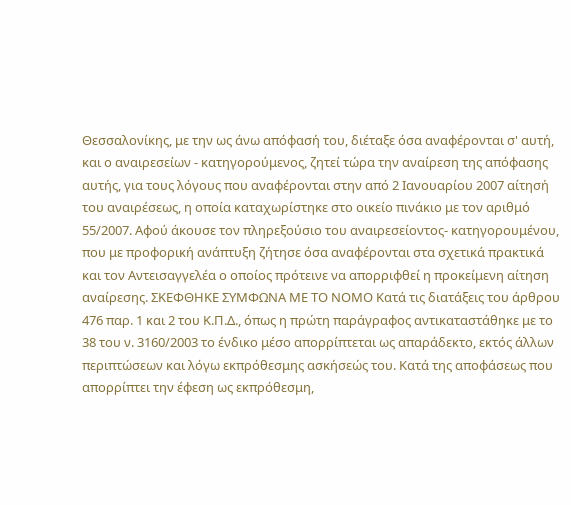Θεσσαλονίκης, με την ως άνω απόφασή του, διέταξε όσα αναφέρονται σ' αυτή, και ο αναιρεσείων - κατηγορούμενος, ζητεί τώρα την αναίρεση της απόφασης αυτής, για τους λόγους που αναφέρονται στην από 2 Ιανουαρίου 2007 αίτησή του αναιρέσεως, η οποία καταχωρίστηκε στο οικείο πινάκιο με τον αριθμό 55/2007. Αφού άκουσε τον πληρεξούσιο του αναιρεσείοντος- κατηγορουμένου, που με προφορική ανάπτυξη ζήτησε όσα αναφέρονται στα σχετικά πρακτικά και τον Αντεισαγγελέα ο οποίος πρότεινε να απορριφθεί η προκείμενη αίτηση αναίρεσης. ΣΚΕΦΘΗΚΕ ΣΥΜΦΩΝΑ ΜΕ ΤΟ ΝΟΜΟ Κατά τις διατάξεις του άρθρου 476 παρ. 1 και 2 του Κ.Π.Δ., όπως η πρώτη παράγραφος αντικαταστάθηκε με το 38 του ν. 3160/2003 το ένδικο μέσο απορρίπτεται ως απαράδεκτο, εκτός άλλων περιπτώσεων και λόγω εκπρόθεσμης ασκήσεώς του. Κατά της αποφάσεως που απορρίπτει την έφεση ως εκπρόθεσμη,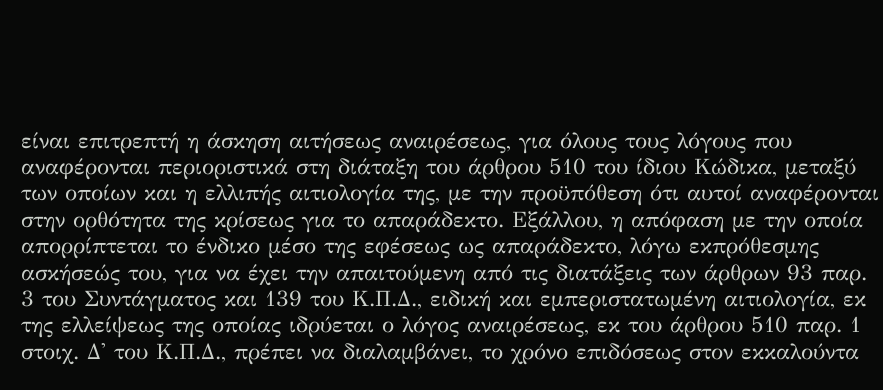είναι επιτρεπτή η άσκηση αιτήσεως αναιρέσεως, για όλους τους λόγους που αναφέρονται περιοριστικά στη διάταξη του άρθρου 510 του ίδιου Κώδικα, μεταξύ των οποίων και η ελλιπής αιτιολογία της, με την προϋπόθεση ότι αυτοί αναφέρονται στην ορθότητα της κρίσεως για το απαράδεκτο. Εξάλλου, η απόφαση με την οποία απορρίπτεται το ένδικο μέσο της εφέσεως ως απαράδεκτο, λόγω εκπρόθεσμης ασκήσεώς του, για να έχει την απαιτούμενη από τις διατάξεις των άρθρων 93 παρ. 3 του Συντάγματος και 139 του Κ.Π.Δ., ειδική και εμπεριστατωμένη αιτιολογία, εκ της ελλείψεως της οποίας ιδρύεται ο λόγος αναιρέσεως, εκ του άρθρου 510 παρ. 1 στοιχ. Δ' του Κ.Π.Δ., πρέπει να διαλαμβάνει, το χρόνο επιδόσεως στον εκκαλούντα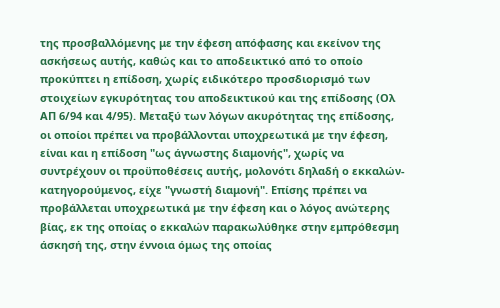της προσβαλλόμενης με την έφεση απόφασης και εκείνον της ασκήσεως αυτής, καθώς και το αποδεικτικό από το οποίο προκύπτει η επίδοση, χωρίς ειδικότερο προσδιορισμό των στοιχείων εγκυρότητας του αποδεικτικού και της επίδοσης (Ολ ΑΠ 6/94 και 4/95). Μεταξύ των λόγων ακυρότητας της επίδοσης, οι οποίοι πρέπει να προβάλλονται υποχρεωτικά με την έφεση, είναι και η επίδοση "ως άγνωστης διαμονής", χωρίς να συντρέχουν οι προϋποθέσεις αυτής, μολονότι δηλαδή ο εκκαλών-κατηγορούμενος, είχε "γνωστή διαμονή". Επίσης πρέπει να προβάλλεται υποχρεωτικά με την έφεση και ο λόγος ανώτερης βίας, εκ της οποίας ο εκκαλών παρακωλύθηκε στην εμπρόθεσμη άσκησή της, στην έννοια όμως της οποίας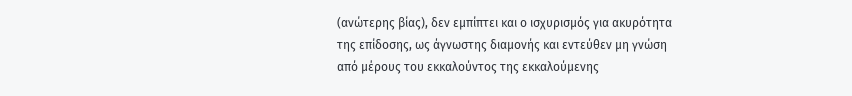(ανώτερης βίας), δεν εμπίπτει και ο ισχυρισμός για ακυρότητα της επίδοσης, ως άγνωστης διαμονής και εντεύθεν μη γνώση από μέρους του εκκαλούντος της εκκαλούμενης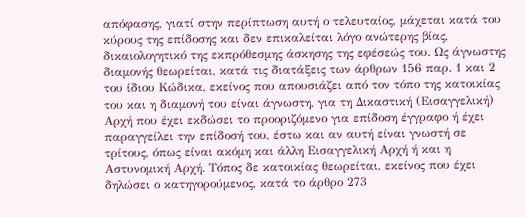απόφασης, γιατί στην περίπτωση αυτή ο τελευταίος, μάχεται κατά του κύρους της επίδοσης και δεν επικαλείται λόγο ανώτερης βίας, δικαιολογητικό της εκπρόθεσμης άσκησης της εφέσεώς του. Ως άγνωστης διαμονής θεωρείται, κατά τις διατάξεις των άρθρων 156 παρ. 1 και 2 του ίδιου Κώδικα, εκείνος που απουσιάζει από τον τόπο της κατοικίας του και η διαμονή του είναι άγνωστη, για τη Δικαστική (Εισαγγελική) Αρχή που έχει εκδώσει το προοριζόμενο για επίδοση έγγραφο ή έχει παραγγείλει την επίδοσή του, έστω και αν αυτή είναι γνωστή σε τρίτους, όπως είναι ακόμη και άλλη Εισαγγελική Αρχή ή και η Αστυνομική Αρχή. Τόπος δε κατοικίας θεωρείται, εκείνος που έχει δηλώσει ο κατηγορούμενος, κατά το άρθρο 273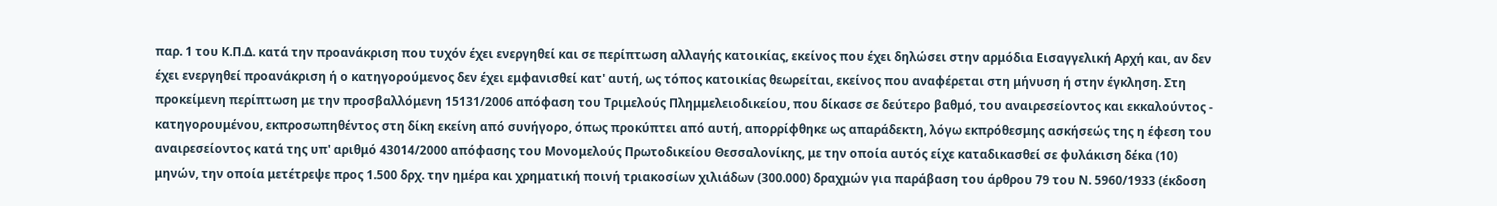παρ. 1 του Κ.Π.Δ. κατά την προανάκριση που τυχόν έχει ενεργηθεί και σε περίπτωση αλλαγής κατοικίας, εκείνος που έχει δηλώσει στην αρμόδια Εισαγγελική Αρχή και, αν δεν έχει ενεργηθεί προανάκριση ή ο κατηγορούμενος δεν έχει εμφανισθεί κατ' αυτή, ως τόπος κατοικίας θεωρείται, εκείνος που αναφέρεται στη μήνυση ή στην έγκληση. Στη προκείμενη περίπτωση με την προσβαλλόμενη 15131/2006 απόφαση του Τριμελούς Πλημμελειοδικείου, που δίκασε σε δεύτερο βαθμό, του αναιρεσείοντος και εκκαλούντος - κατηγορουμένου, εκπροσωπηθέντος στη δίκη εκείνη από συνήγορο, όπως προκύπτει από αυτή, απορρίφθηκε ως απαράδεκτη, λόγω εκπρόθεσμης ασκήσεώς της η έφεση του αναιρεσείοντος κατά της υπ' αριθμό 43014/2000 απόφασης του Μονομελούς Πρωτοδικείου Θεσσαλονίκης, με την οποία αυτός είχε καταδικασθεί σε φυλάκιση δέκα (10) μηνών, την οποία μετέτρεψε προς 1.500 δρχ. την ημέρα και χρηματική ποινή τριακοσίων χιλιάδων (300.000) δραχμών για παράβαση του άρθρου 79 του Ν. 5960/1933 (έκδοση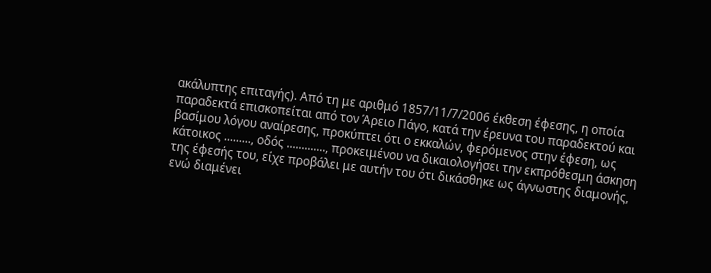ακάλυπτης επιταγής). Από τη με αριθμό 1857/11/7/2006 έκθεση έφεσης, η οποία παραδεκτά επισκοπείται από τον Άρειο Πάγο, κατά την έρευνα του παραδεκτού και βασίμου λόγου αναίρεσης, προκύπτει ότι ο εκκαλών, φερόμενος στην έφεση, ως κάτοικος ........., οδός ............., προκειμένου να δικαιολογήσει την εκπρόθεσμη άσκηση της έφεσής του, είχε προβάλει με αυτήν του ότι δικάσθηκε ως άγνωστης διαμονής, ενώ διαμένει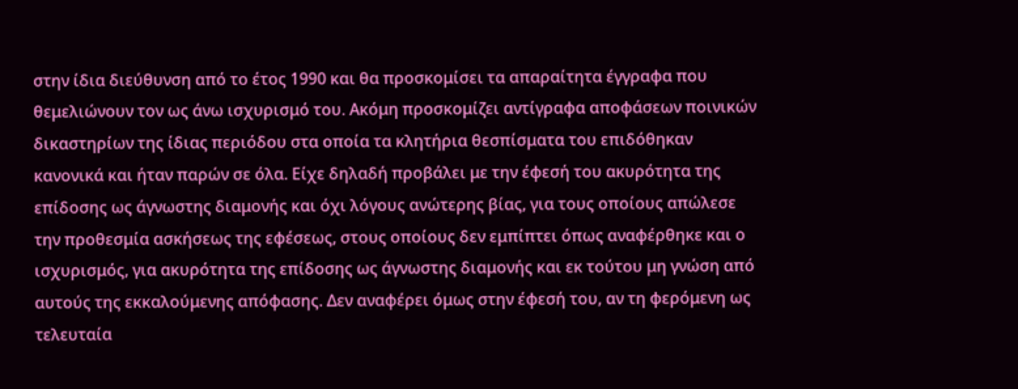στην ίδια διεύθυνση από το έτος 1990 και θα προσκομίσει τα απαραίτητα έγγραφα που θεμελιώνουν τον ως άνω ισχυρισμό του. Ακόμη προσκομίζει αντίγραφα αποφάσεων ποινικών δικαστηρίων της ίδιας περιόδου στα οποία τα κλητήρια θεσπίσματα του επιδόθηκαν κανονικά και ήταν παρών σε όλα. Είχε δηλαδή προβάλει με την έφεσή του ακυρότητα της επίδοσης ως άγνωστης διαμονής και όχι λόγους ανώτερης βίας, για τους οποίους απώλεσε την προθεσμία ασκήσεως της εφέσεως, στους οποίους δεν εμπίπτει όπως αναφέρθηκε και ο ισχυρισμός, για ακυρότητα της επίδοσης ως άγνωστης διαμονής και εκ τούτου μη γνώση από αυτούς της εκκαλούμενης απόφασης. Δεν αναφέρει όμως στην έφεσή του, αν τη φερόμενη ως τελευταία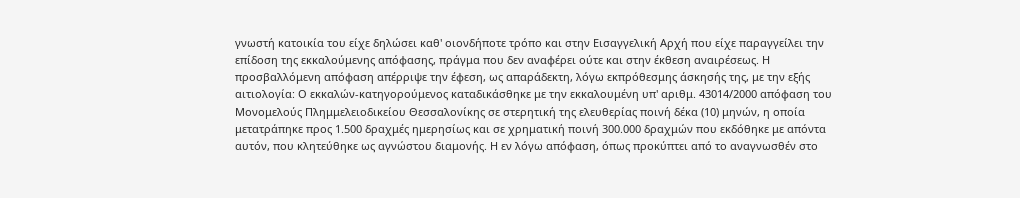γνωστή κατοικία του είχε δηλώσει καθ' οιονδήποτε τρόπο και στην Εισαγγελική Αρχή που είχε παραγγείλει την επίδοση της εκκαλούμενης απόφασης, πράγμα που δεν αναφέρει ούτε και στην έκθεση αναιρέσεως. Η προσβαλλόμενη απόφαση απέρριψε την έφεση, ως απαράδεκτη, λόγω εκπρόθεσμης άσκησής της, με την εξής αιτιολογία: Ο εκκαλών-κατηγορούμενος καταδικάσθηκε με την εκκαλουμένη υπ' αριθμ. 43014/2000 απόφαση του Μονομελούς Πλημμελειοδικείου Θεσσαλονίκης σε στερητική της ελευθερίας ποινή δέκα (10) μηνών, η οποία μετατράπηκε προς 1.500 δραχμές ημερησίως και σε χρηματική ποινή 300.000 δραχμών που εκδόθηκε με απόντα αυτόν, που κλητεύθηκε ως αγνώστου διαμονής. Η εν λόγω απόφαση, όπως προκύπτει από το αναγνωσθέν στο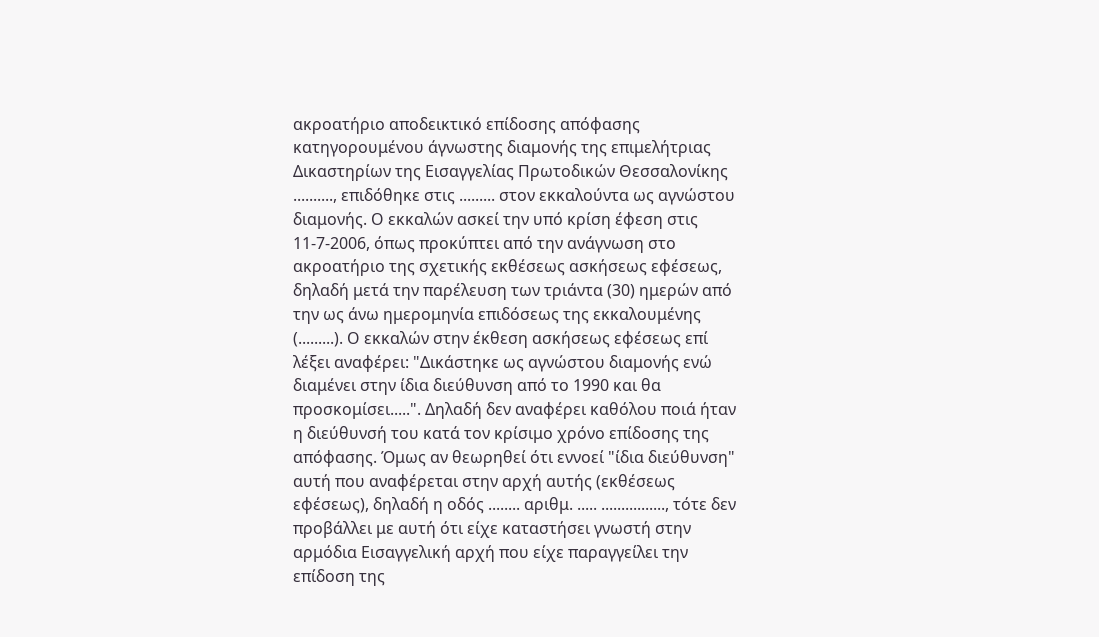ακροατήριο αποδεικτικό επίδοσης απόφασης κατηγορουμένου άγνωστης διαμονής της επιμελήτριας Δικαστηρίων της Εισαγγελίας Πρωτοδικών Θεσσαλονίκης .........., επιδόθηκε στις ......... στον εκκαλούντα ως αγνώστου διαμονής. Ο εκκαλών ασκεί την υπό κρίση έφεση στις 11-7-2006, όπως προκύπτει από την ανάγνωση στο ακροατήριο της σχετικής εκθέσεως ασκήσεως εφέσεως, δηλαδή μετά την παρέλευση των τριάντα (30) ημερών από την ως άνω ημερομηνία επιδόσεως της εκκαλουμένης (.........). Ο εκκαλών στην έκθεση ασκήσεως εφέσεως επί λέξει αναφέρει: "Δικάστηκε ως αγνώστου διαμονής ενώ διαμένει στην ίδια διεύθυνση από το 1990 και θα προσκομίσει.....". Δηλαδή δεν αναφέρει καθόλου ποιά ήταν η διεύθυνσή του κατά τον κρίσιμο χρόνο επίδοσης της απόφασης. Όμως αν θεωρηθεί ότι εννοεί "ίδια διεύθυνση" αυτή που αναφέρεται στην αρχή αυτής (εκθέσεως εφέσεως), δηλαδή η οδός ........ αριθμ. ..... ................, τότε δεν προβάλλει με αυτή ότι είχε καταστήσει γνωστή στην αρμόδια Εισαγγελική αρχή που είχε παραγγείλει την επίδοση της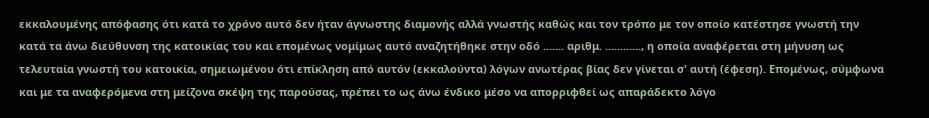εκκαλουμένης απόφασης ότι κατά το χρόνο αυτό δεν ήταν άγνωστης διαμονής αλλά γνωστής καθώς και τον τρόπο με τον οποίο κατέστησε γνωστή την κατά τα άνω διεύθυνση της κατοικίας του και επομένως νομίμως αυτό αναζητήθηκε στην οδό ....... αριθμ. ............, η οποία αναφέρεται στη μήνυση ως τελευταία γνωστή του κατοικία, σημειωμένου ότι επίκληση από αυτόν (εκκαλούντα) λόγων ανωτέρας βίας δεν γίνεται σ' αυτή (έφεση). Επομένως, σύμφωνα και με τα αναφερόμενα στη μείζονα σκέψη της παρούσας, πρέπει το ως άνω ένδικο μέσο να απορριφθεί ως απαράδεκτο λόγο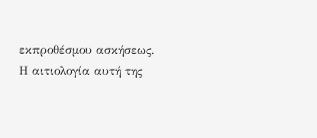εκπροθέσμου ασκήσεως. Η αιτιολογία αυτή της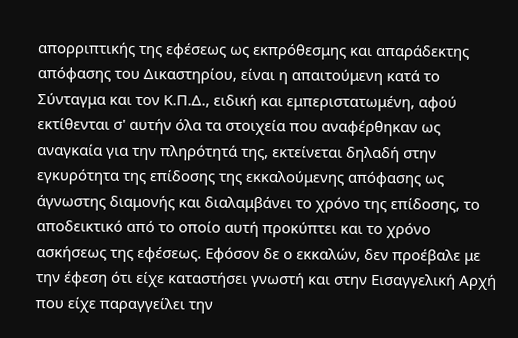απορριπτικής της εφέσεως ως εκπρόθεσμης και απαράδεκτης απόφασης του Δικαστηρίου, είναι η απαιτούμενη κατά το Σύνταγμα και τον Κ.Π.Δ., ειδική και εμπεριστατωμένη, αφού εκτίθενται σ' αυτήν όλα τα στοιχεία που αναφέρθηκαν ως αναγκαία για την πληρότητά της, εκτείνεται δηλαδή στην εγκυρότητα της επίδοσης της εκκαλούμενης απόφασης ως άγνωστης διαμονής και διαλαμβάνει το χρόνο της επίδοσης, το αποδεικτικό από το οποίο αυτή προκύπτει και το χρόνο ασκήσεως της εφέσεως. Εφόσον δε ο εκκαλών, δεν προέβαλε με την έφεση ότι είχε καταστήσει γνωστή και στην Εισαγγελική Αρχή που είχε παραγγείλει την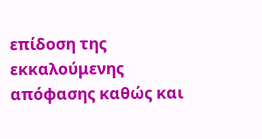επίδοση της εκκαλούμενης απόφασης καθώς και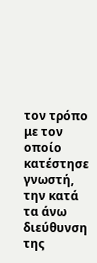τον τρόπο με τον οποίο κατέστησε γνωστή, την κατά τα άνω διεύθυνση της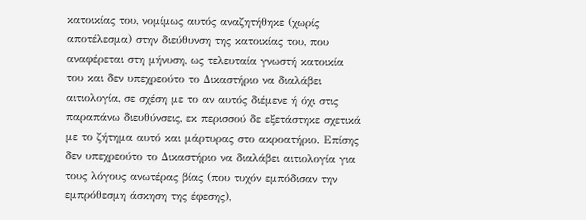κατοικίας του, νομίμως αυτός αναζητήθηκε (χωρίς αποτέλεσμα) στην διεύθυνση της κατοικίας του, που αναφέρεται στη μήνυση, ως τελευταία γνωστή κατοικία του και δεν υπεχρεούτο το Δικαστήριο να διαλάβει αιτιολογία, σε σχέση με το αν αυτός διέμενε ή όχι στις παραπάνω διευθύνσεις, εκ περισσού δε εξετάστηκε σχετικά με το ζήτημα αυτό και μάρτυρας στο ακροατήριο. Επίσης δεν υπεχρεούτο το Δικαστήριο να διαλάβει αιτιολογία για τους λόγους ανωτέρας βίας (που τυχόν εμπόδισαν την εμπρόθεσμη άσκηση της έφεσης),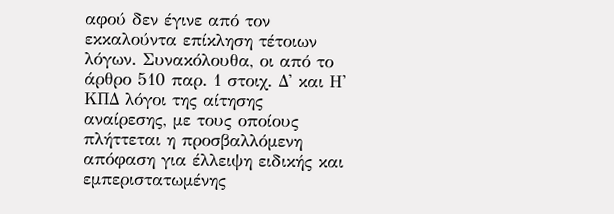αφού δεν έγινε από τον εκκαλούντα επίκληση τέτοιων λόγων. Συνακόλουθα, οι από το άρθρο 510 παρ. 1 στοιχ. Δ' και Η' ΚΠΔ λόγοι της αίτησης αναίρεσης, με τους οποίους πλήττεται η προσβαλλόμενη απόφαση για έλλειψη ειδικής και εμπεριστατωμένης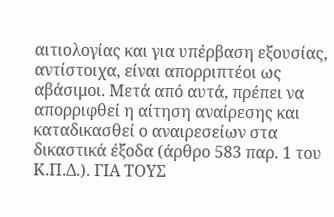αιτιολογίας και για υπέρβαση εξουσίας, αντίστοιχα, είναι απορριπτέοι ως αβάσιμοι. Μετά από αυτά, πρέπει να απορριφθεί η αίτηση αναίρεσης και καταδικασθεί ο αναιρεσείων στα δικαστικά έξοδα (άρθρο 583 παρ. 1 του Κ.Π.Δ.). ΓΙΑ ΤΟΥΣ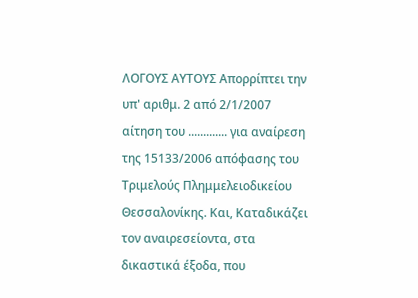ΛΟΓΟΥΣ ΑΥΤΟΥΣ Απορρίπτει την υπ' αριθμ. 2 από 2/1/2007 αίτηση του ............. για αναίρεση της 15133/2006 απόφασης του Τριμελούς Πλημμελειοδικείου Θεσσαλονίκης. Και, Καταδικάζει τον αναιρεσείοντα, στα δικαστικά έξοδα, που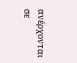ανέρχονται σε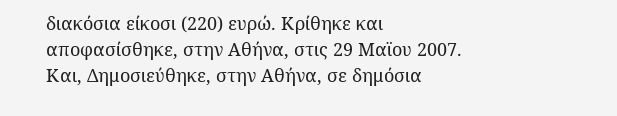διακόσια είκοσι (220) ευρώ. Κρίθηκε και αποφασίσθηκε, στην Αθήνα, στις 29 Μαϊου 2007. Και, Δημοσιεύθηκε, στην Αθήνα, σε δημόσια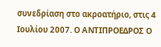συνεδρίαση στο ακροατήριο, στις 4 Ιουλίου 2007. Ο ΑΝΤΙΠΡΟΕΔΡΟΣ Ο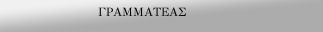ΓΡΑΜΜΑΤΕΑΣ